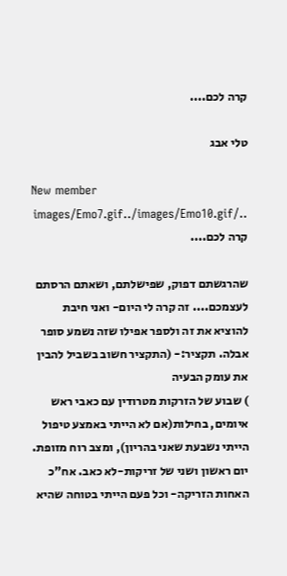קרה לכם....

טלי אבג

New member
../images/Emo7.gif../images/Emo10.gif קרה לכם....

שהרגשתם דפוק, שפישלתם, ושאתם הרסתם לעצמכם.... זה קרה לי היום- ואני חיבת להוציא את זה ולספר אפילו שזה נשמע סופר אבלה. תקציר:- (התקציר חשוב בשביל להבין את עומק הבעיה
) שבוע של הזרקות מטרודין עם כאבי ראש איומים, בחילות(אם לא הייתי באמצע טיפול הייתי נשבעת שאני בהריון), ומצב רוח מזופת. יום ראשון ושני של זריקות-לא כאב. אח"כ האחות הזריקה- וכל פעם הייתי בטוחה שהיא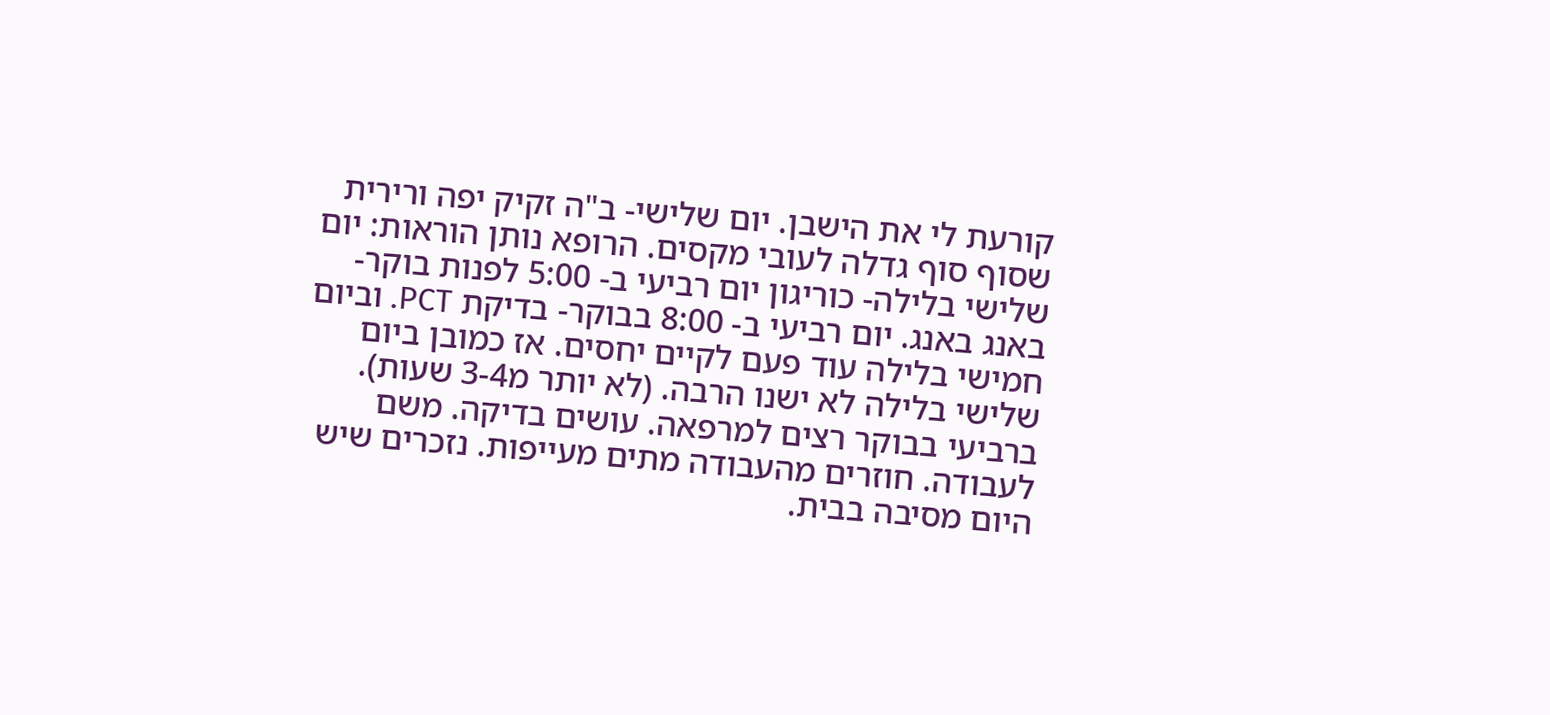קורעת לי את הישבן. יום שלישי- ב"ה זקיק יפה ורירית שסוף סוף גדלה לעובי מקסים. הרופא נותן הוראות: יום שלישי בלילה- כוריגון יום רביעי ב- 5:00 לפנות בוקר- באנג באנג. יום רביעי ב- 8:00 בבוקר- בדיקת PCT. וביום חמישי בלילה עוד פעם לקיים יחסים. אז כמובן ביום שלישי בלילה לא ישנו הרבה. (לא יותר מ3-4 שעות). ברביעי בבוקר רצים למרפאה. עושים בדיקה. משם לעבודה. חוזרים מהעבודה מתים מעייפות. נזכרים שיש היום מסיבה בבית.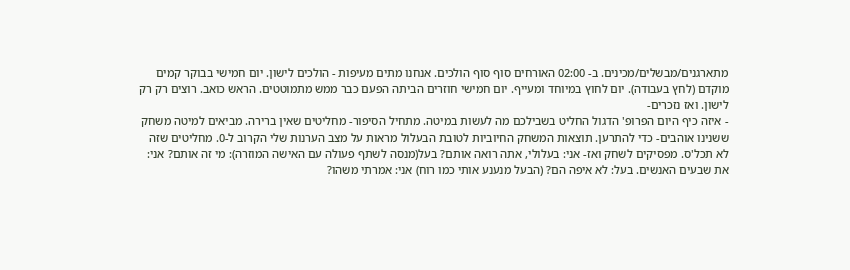מתארגנים/מבשלים/מכינים. ב- 02:00 האורחים סוף סוף הולכים. אנחנו מתים מעיפות - הולכים לישון. יום חמישי בבוקר קמים מוקדם (לחץ בעבודה). יום לחוץ במיוחד ומעייף. יום חמישי חוזרים הביתה הפעם כבר ממש מתמוטטים. הראש כואב. רוצים רק רק לישון. ואז נזכרים-
- איזה כיף היום הפרופ' הדגול החליט בשבילכם מה לעשות במיטה. מתחיל הסיפור- מחליטים שאין ברירה. מביאים למיטה משחק ששנינו אוהבים- כדי להתרען. תוצאות המשחק החיוביות לטובת הבעלול מראות על מצב הערנות שלי הקרוב ל-0. מחליטים שזה לא תכל'ס. מפסיקים לשחק ואז- אני: בעלולי, אתה רואה אותם? בעל(מנסה לשתף פעולה עם האישה המוזרה): מי זה אותם? אני: את שבעים האנשים. בעל: לא איפה הם? (הבעל מנענע אותי כמו רוח) אני: אמרתי משהו?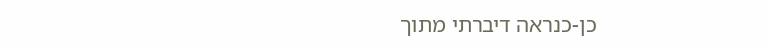כן-כנראה דיברתי מתוך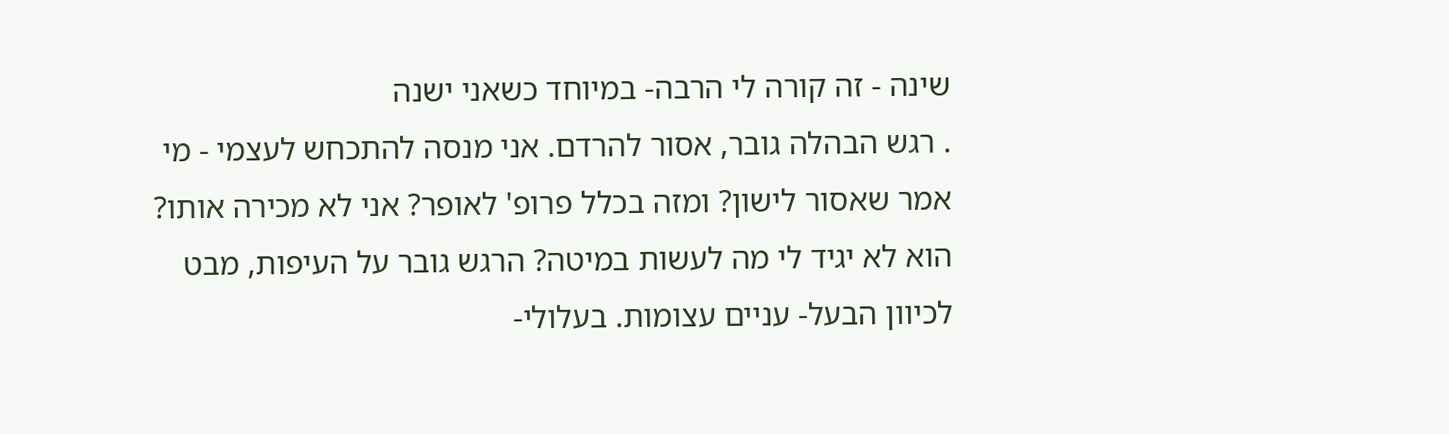שינה - זה קורה לי הרבה- במיוחד כשאני ישנה
. רגש הבהלה גובר, אסור להרדם. אני מנסה להתכחש לעצמי - מי אמר שאסור לישון? ומזה בכלל פרופ' לאופר? אני לא מכירה אותו? הוא לא יגיד לי מה לעשות במיטה? הרגש גובר על העיפות, מבט לכיוון הבעל- עניים עצומות. בעלולי-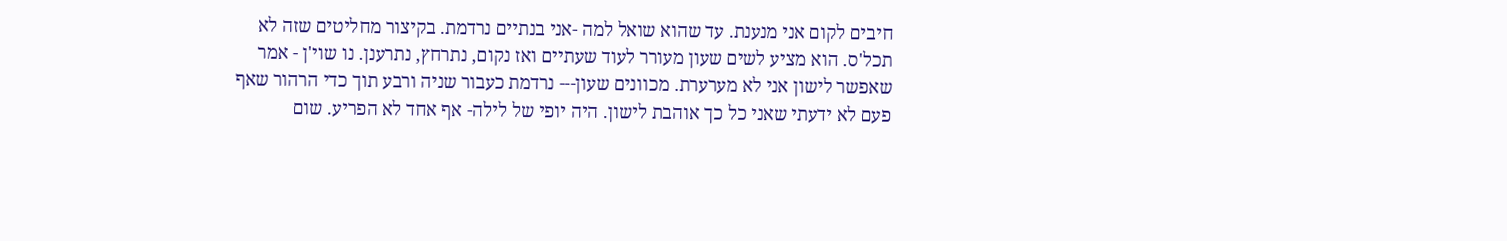חיבים לקום אני מנענת. עד שהוא שואל למה -אני בנתיים נרדמת. בקיצור מחליטים שזה לא תכל'ס. הוא מציע לשים שעון מעורר לעוד שעתיים ואז נקום, נתרחץ, נתרענן. נו שוי'ן - אמר שאפשר לישון אני לא מערערת. מכוונים שעון--- נרדמת כעבור שניה ורבע תוך כדי הרהור שאף פעם לא ידעתי שאני כל כך אוהבת לישון. היה יופי של לילה- אף אחד לא הפריע. שום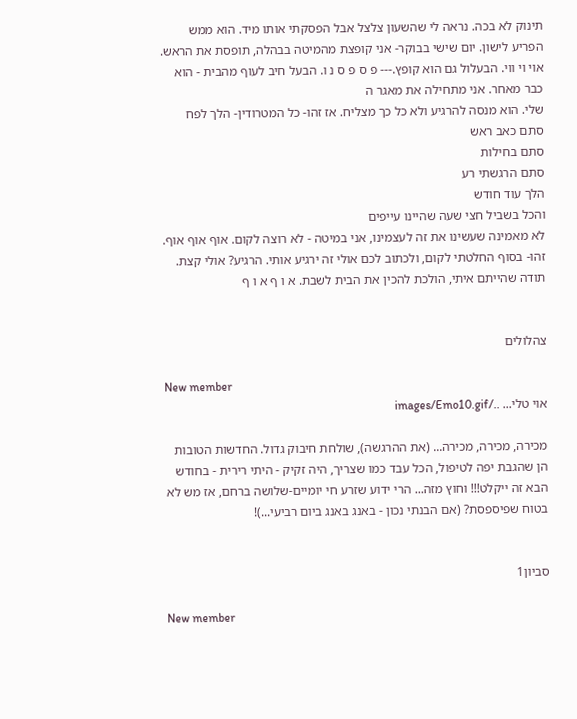תינוק לא בכה. נראה לי שהשעון צלצל אבל הפסקתי אותו מיד. הוא ממש הפריע לישון. יום שישי בבוקר- אני קופצת מהמיטה בבהלה, תופסת את הראש. אוי וי ווי. הבעלול גם הוא קופץ.--- פ ס פ ס נ ו. הבעל חיב לעוף מהבית - הוא כבר מאחר. אני מתחילה את מאגר ה
שלי. הוא מנסה להרגיע ולא כל כך מצליח. אז זהו- כל המטרודין- הלך לפח
סתם כאב ראש
סתם בחילות
סתם הרגשתי רע
הלך עוד חודש
והכל בשביל חצי שעה שהיינו עייפים
לא מאמינה שעשינו את זה לעצמינו, אני במיטה - לא רוצה לקום. אוף אוף אוף. זהו- בסוף החלטתי לקום, ולכתוב לכם אולי זה ירגיע אותי. הרגיע? אולי קצת. תודה שהייתם איתי, הולכת להכין את הבית לשבת. א ו ף א ו ף


צהלולים

New member
אוי טלי... ../images/Emo10.gif

מכירה, מכירה, מכירה... (את ההרגשה), שולחת חיבוק גדול. החדשות הטובות הן שהגבת יפה לטיפול, הכל עבד כמו שצריך, היה זקיק - היתי רירית - בחודש הבא זה ייקלט!!! וחוץ מזה... הרי ידוע שזרע חי יומיים-שלושה ברחם, אז מש לא בטוח שפיספסת? (אם הבנתי נכון - באנג באנג ביום רביעי...)!


סביון1

New member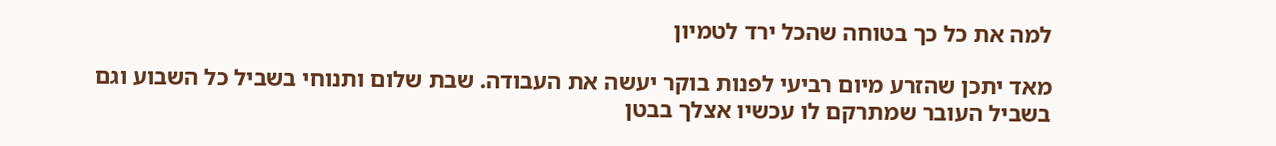למה את כל כך בטוחה שהכל ירד לטמיון

מאד יתכן שהזרע מיום רביעי לפנות בוקר יעשה את העבודה. שבת שלום ותנוחי בשביל כל השבוע וגם בשביל העובר שמתרקם לו עכשיו אצלך בבטן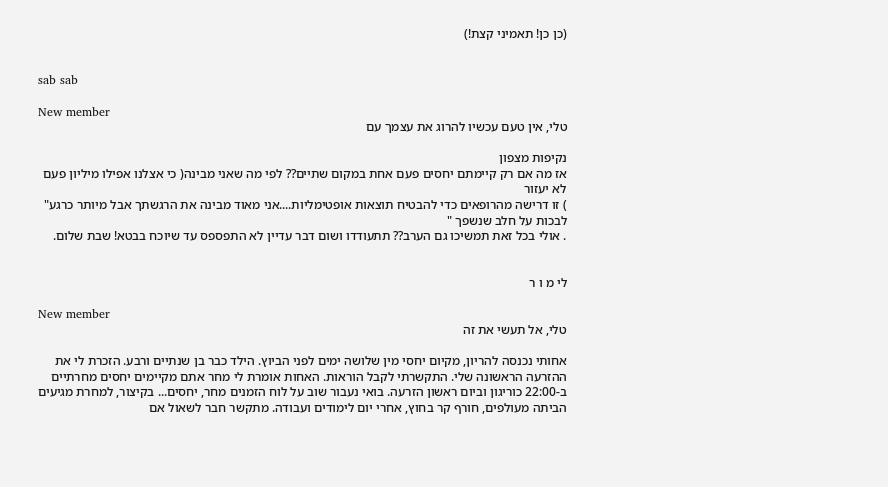(כן כן! תאמיני קצת!)


sab sab

New member
טלי, אין טעם עכשיו להרוג את עצמך עם

נקיפות מצפון
אז מה אם רק קיימתם יחסים פעם אחת במקום שתיים?? לפי מה שאני מבינה( כי אצלנו אפילו מיליון פעם לא יעזור
) זו דרישה מהרופאים כדי להבטיח תוצאות אופטימליות....אני מאוד מבינה את הרגשתך אבל מיותר כרגע" לבכות על חלב שנשפך "
. אולי בכל זאת תמשיכו גם הערב?? תתעודדו ושום דבר עדיין לא התפספס עד שיוכח בבטא! שבת שלום.


לי מ ו ר

New member
טלי, אל תעשי את זה

אחותי נכנסה להריון, מקיום יחסי מין שלושה ימים לפני הביוץ. הילד כבר בן שנתיים ורבע. הזכרת לי את ההזרעה הראשונה שלי. התקשרתי לקבל הוראות. האחות אומרת לי מחר אתם מקיימים יחסים מחרתיים ב-22:00 כוריגון וביום ראשון הזרעה. בואי נעבור שוב על לוח הזמנים מחר, יחסים... בקיצור, למחרת מגיעים הביתה מעולפים, חורף קר בחוץ, אחרי יום לימודים ועבודה. מתקשר חבר לשאול אם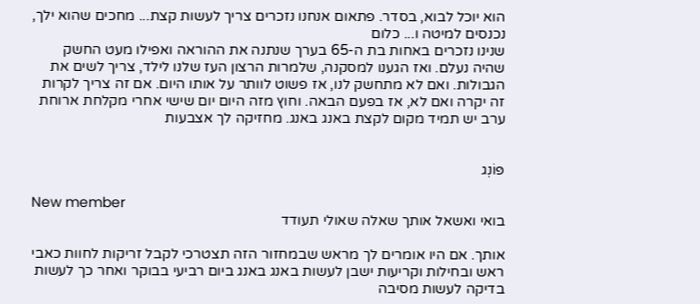הוא יוכל לבוא, בסדר. פתאום אנחנו נזכרים צריך לעשות קצת... מחכים שהוא ילך, נכנסים למיטה ו... כלום
שנינו נזכרים באחות בת ה-65 בערך שנתנה את ההוראה ואפילו מעט החשק שהיה נעלם. ואז הגענו למסקנה, שלמרות הרצון העז שלנו לילד, צריך לשים את הגבולות. ואם לא מתחשק לנו, אז פשוט לוותר על אותו היום. אם זה צריך לקרות זה יקרה ואם לא, אז בפעם הבאה. וחוץ מזה היום יום שישי אחרי מקלחת ארוחת ערב יש תמיד מקום לקצת באנג באנג. מחזיקה לך אצבעות


פּוֹנְג

New member
בואי ואשאל אותך שאלה שאולי תעודד

אותך. אם היו אומרים לך מראש שבמחזור הזה תצטרכי לקבל זריקות לחוות כאבי ראש ובחילות וקריעות ישבן לעשות באנג באנג ביום רביעי בבוקר ואחר כך לעשות בדיקה לעשות מסיבה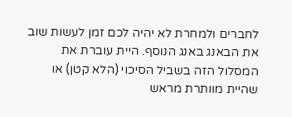לחברים ולמחרת לא יהיה לכם זמן לעשות שוב את הבאנג באנג הנוסף. היית עוברת את המסלול הזה בשביל הסיכוי (הלא קטן) או שהיית מוותרת מראש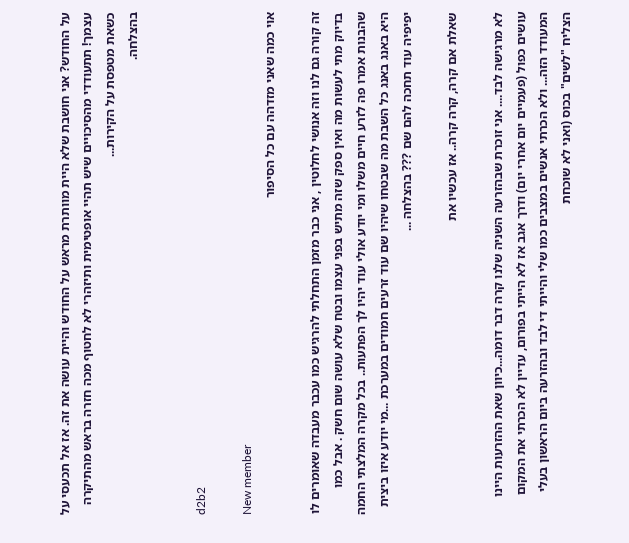על החודש? אני חושבת שלא היית מוותרת מראש על החודש והיית עושה את זה. אז אל תכעסי על עצמך! תתעודדי מהסיכויים שיש תהיי אופטימית ותיזהרי לא לחטוף מכה חזרה בראש מהתיקרה כשאת מטפסת על הקירות...
בהצלחה.


d2b2

New member
אוי כמה שאני מזדהה עם כל הסיפור

זה קורה גם לנו וזה אנושי לחלוטין , אני כבר מזמן התחלתי להרגיש כמו עכבר מעבדה שאומרים לו בדיוק מתי לעשות מה ואין ספק שזה מתיש בפני עצמו ובטח שלא עושה שום חשק . אבל כמו שהבנות אמרו פה לזרע חיים משלו ומי יודע אולי עוד יהיו לך הפתעות.. בכל מקרה המלצתי החמה היא באנג באנג כל השבת מה שבטחו שיהיו שם עוד זרעים חמודים במערכת ...מי יודע איזו ביצית יפיפיה עוד תחכה להם שם ??? בהצלחה ...

שאלת אם קרה, קרה קרה.. אז עכשיו את

לא מרגישה לבד.... אני זוכרת שבהזרעה השניה שלנו קרה דבר דומה...כיוון שאת ההזרעות היינו עושים כפול (פעמיים יום אחרי יום) ודרך אגב אז לא הייתי בפורום, עדיין לא הכרתי את המקום המעודד הזה... ולא הכרתי אנשים במצבים כמו שלי והייתי די לבד ובהזרעה ביום הראשון בעלי הצליח "לשים" בכוס (ואני לא שוכחת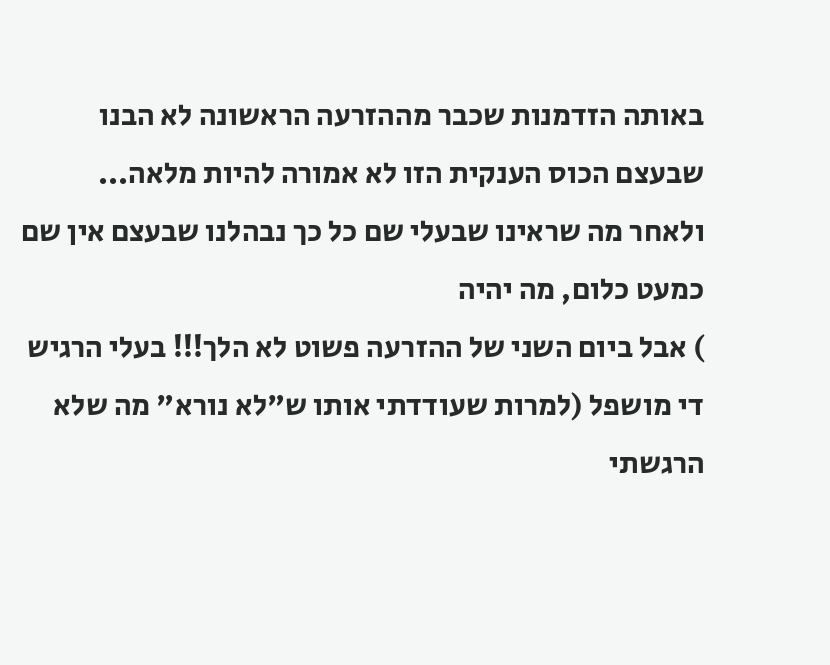באותה הזדמנות שכבר מההזרעה הראשונה לא הבנו
שבעצם הכוס הענקית הזו לא אמורה להיות מלאה... ולאחר מה שראינו שבעלי שם כל כך נבהלנו שבעצם אין שם כמעט כלום, מה יהיה
) אבל ביום השני של ההזרעה פשוט לא הלך!!! בעלי הרגיש די מושפל (למרות שעודדתי אותו ש"לא נורא" מה שלא הרגשתי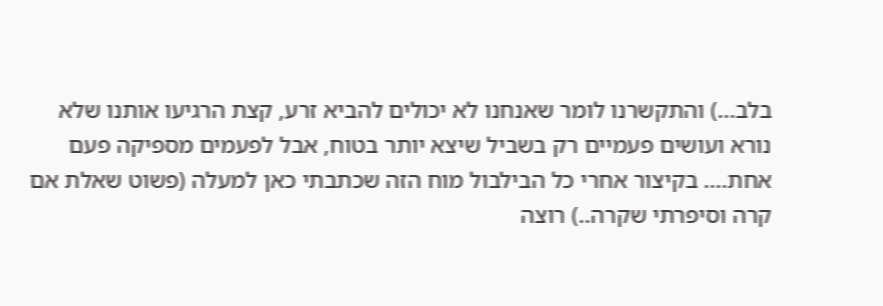בלב...) והתקשרנו לומר שאנחנו לא יכולים להביא זרע, קצת הרגיעו אותנו שלא נורא ועושים פעמיים רק בשביל שיצא יותר בטוח, אבל לפעמים מספיקה פעם אחת.... בקיצור אחרי כל הבילבול מוח הזה שכתבתי כאן למעלה (פשוט שאלת אם קרה וסיפרתי שקרה..) רוצה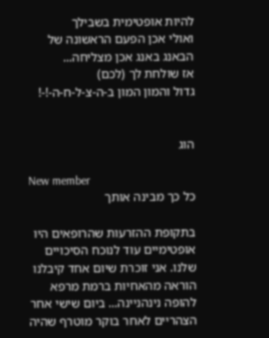להיות אופטימית בשבילך
ואולי אכן הפעם הראשונה של הבאנג באנג אכן מצליחה...
אז שולחת לך (לכם)
גדול והמון המון ב-ה-צ-ל-ח-ה-!-!


הוג

New member
כל כך מבינה אותך

בתקופת ההזרעות שהרופאים היו אופטימיים עוד לנוכח הסיכויים שלנו. אני זוכרת שיום אחד קיבלנו הוראה מהאחיות ברמת מרפא להופה נינהניינה... ביום שישי אחר הצהריים לאחר בוקר מוטרף שהיה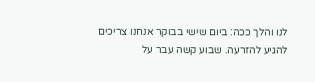לנו והלך ככה: ביום שישי בבוקר אנחנו צריכים להגיע להזרעה. שבוע קשה עבר על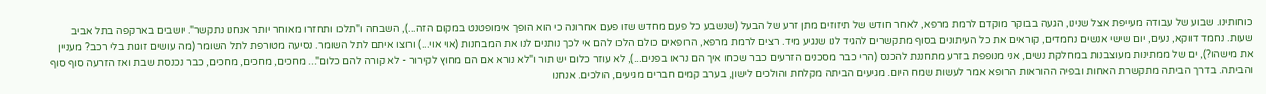כוחותינו. שבוע של עבודה מעייפת אצל שנינו, הגעה בבוקר מוקדם לרמת מרפא, לאחר חודש של תיזוזים מתן זרע של הבעל (שנשבע כל פעם מחדש שזו פעם אחרונה כי הוא הופך אימופטנט במקום הזה...), השבחה ו"תלכו ותחזרו מאוחר יותר אנחנו נתקשר". יושבים בארקפה בתל אביב שעות. נחמד דווקא, נעים, יום שישי אנשים נחמדים, קוראים את כל העיתונים בסוף מתקשרים להגיד לנו שנגיע מיד. רצים לרמת מרפא, הרופאים כולם הלכו להם אי לכך נותנים לנו את המבחנות (אוי אוי...) ורוצו איתם לתל השומר. נסיעה מטורפת לתל השומר (מה עושים זוגות בלי רכב? מעניין את מישהו?), ים של ממתינות מעוצבנות במחלקת נשים, אני מנופפת בזרע מתחננת להכנס (הרי כבר מסכנים הזרעים כבר שכחו איך הם נראו בפנים...), לא עוזר כלום יש תור ו"לא נורא אם הם מחוץ לקירור - לא קורה להם כלום"... מחכים, מחכים, מחכים, כבר נכנסת שבת ואז הזרעה סוף סוף והביתה. בדרך הביתה מתקשרת האחות ובפיה ההוראות הרופא אמר לעשות שמח היום. מגיעים הביתה מקלחת והולכים לישון, בערב קמים חברים מגיעים, הולכים. אנחנו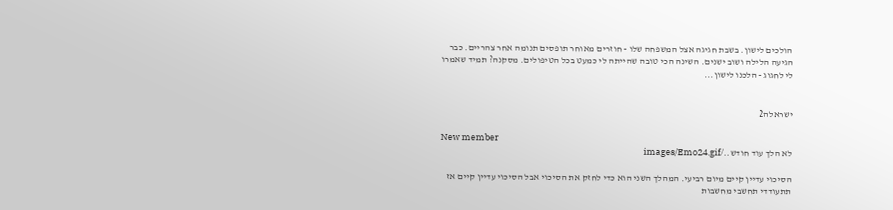הולכים לישון. בשבת חגיגה אצל המשפחה שלו - חוזרים מאוחר תופסים תנומה אחר צהריים. כבר הגיעה הלילה ושוב ישנים. השינה הכי טובה שהייתה לי כמעט בכל הטיפולים. מסקנה? תמיד שאמרו לי לחגוג - הלכנו לישון...


ישראלה2

New member
לא הלך עוד חודש../images/Emo24.gif

הסיכוי עדיין קיים מיום רביעי. המהלך השני הוא כדי לחזק את הסיכוי אבל הסיכוי עדיין קיים אז תתעודדי תחשבי מחשבות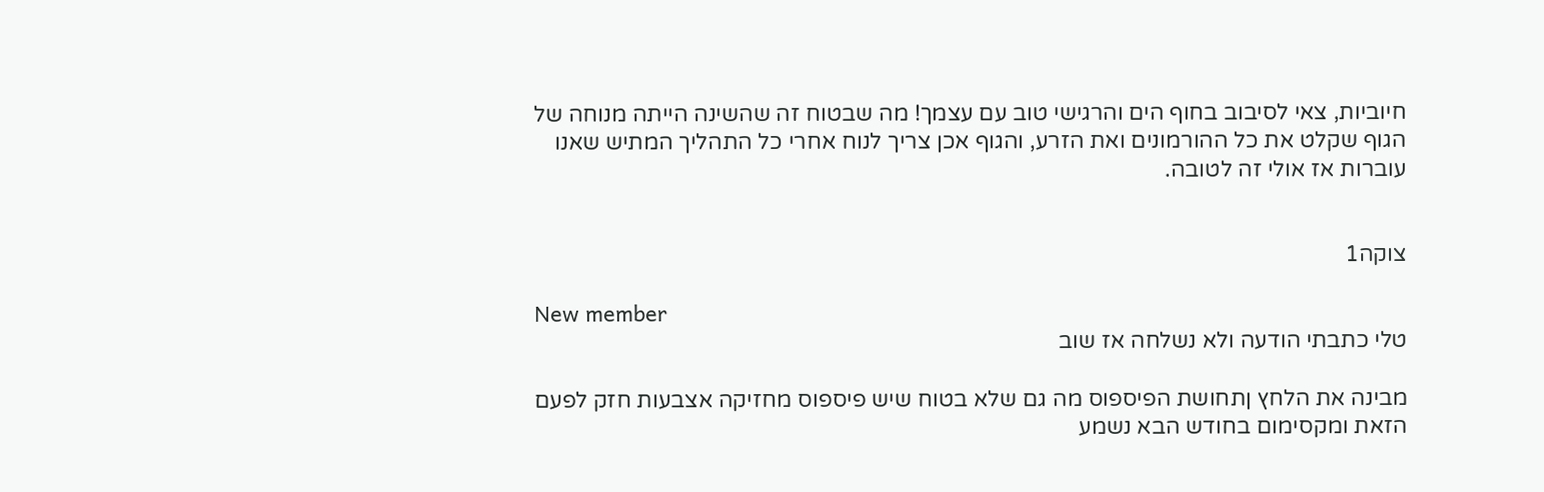חיוביות, צאי לסיבוב בחוף הים והרגישי טוב עם עצמך! מה שבטוח זה שהשינה הייתה מנוחה של הגוף שקלט את כל ההורמונים ואת הזרע, והגוף אכן צריך לנוח אחרי כל התהליך המתיש שאנו עוברות אז אולי זה לטובה.


צוקה1

New member
טלי כתבתי הודעה ולא נשלחה אז שוב

מבינה את הלחץ ןתחושת הפיספוס מה גם שלא בטוח שיש פיספוס מחזיקה אצבעות חזק לפעם הזאת ומקסימום בחודש הבא נשמע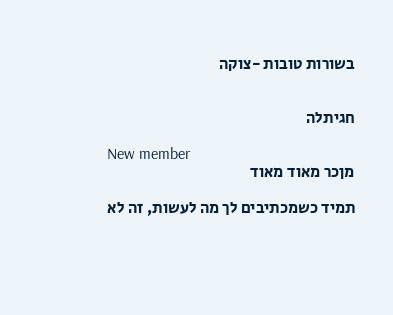בשורות טובות -צוקה


חגיתלה

New member
מןכר מאוד מאוד

תמיד כשמכתיבים לך מה לעשות, זה לא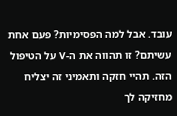עובד. אבל למה הפסימיות? פעם אחת עשיתם? זו תהווה את ה-V על הטיפול הזה. תהיי חזקה ותאמיני זה יצליח מחזיקה לך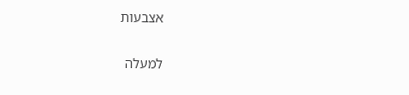אצבעות

למעלה